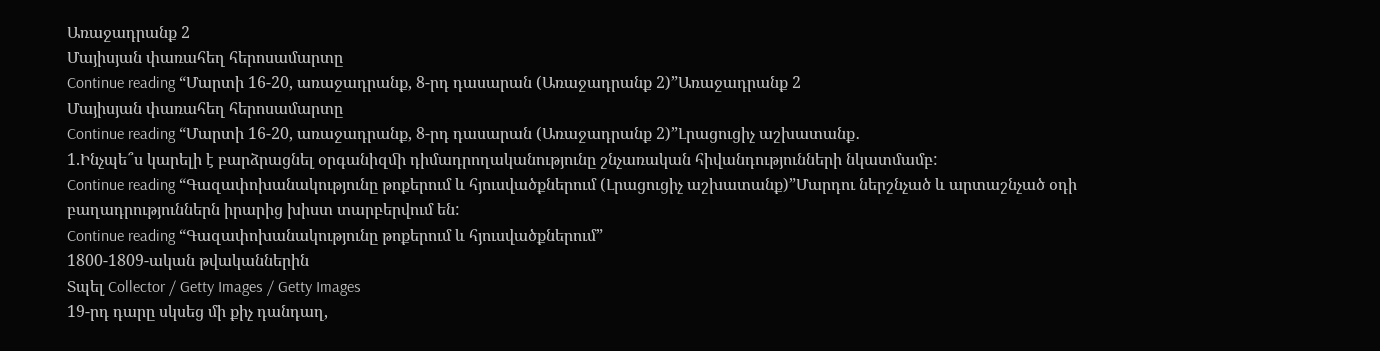Առաջադրանք 2
Մայիսյան փառահեղ հերոսամարտը
Continue reading “Մարտի 16-20, առաջադրանք, 8-րդ դասարան (Առաջադրանք 2)”Առաջադրանք 2
Մայիսյան փառահեղ հերոսամարտը
Continue reading “Մարտի 16-20, առաջադրանք, 8-րդ դասարան (Առաջադրանք 2)”Լրացուցիչ աշխատանք․
1.Ինչպե՞ս կարելի է բարձրացնել օրգանիզﬕ դիմադրողականությունը շնչառական հիվանդությունների նկատմամբ:
Continue reading “Գազափոխանակությունը թոքերում և հյուսվածքներում (Լրացուցիչ աշխատանք)”Մարդու ներշնչած և արտաշնչած օդի բաղադրություններն իրարից խիստ տարբերվում են:
Continue reading “Գազափոխանակությունը թոքերում և հյուսվածքներում”
1800-1809-ական թվականներին
Տպել Collector / Getty Images / Getty Images
19-րդ դարը սկսեց մի քիչ դանդաղ,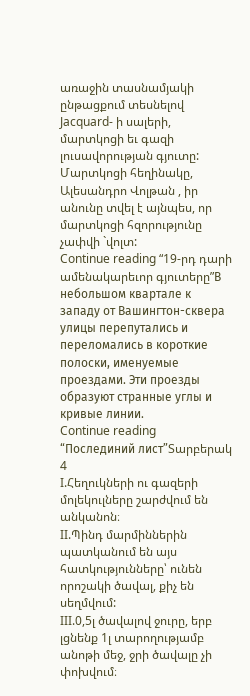առաջին տասնամյակի ընթացքում տեսնելով Jacquard- ի սալերի, մարտկոցի եւ գազի լուսավորության գյուտը: Մարտկոցի հեղինակը, Ալեսանդրո Վոլթան , իր անունը տվել է այնպես, որ մարտկոցի հզորությունը չափվի `վոլտ:
Continue reading “19-րդ դարի ամենակարեւոր գյուտերը”В небольшом квартале к западу от Вашингтон-сквера улицы перепутались и переломались в короткие полоски, именуемые проездами. Эти проезды образуют странные углы и кривые линии.
Continue reading “Послединий лист”Տարբերակ 4
I.Հեղուկների ու գազերի մոլեկուլները շարժվում են անկանոն։
II.Պինդ մարմիններին պատկանում են այս հատկությունները՝ ունեն որոշակի ծավալ, քիչ են սեղմվում:
III.0,5լ ծավալով ջուրը, երբ լցնենք 1լ տարողությամբ անոթի մեջ, ջրի ծավալը չի փոխվում։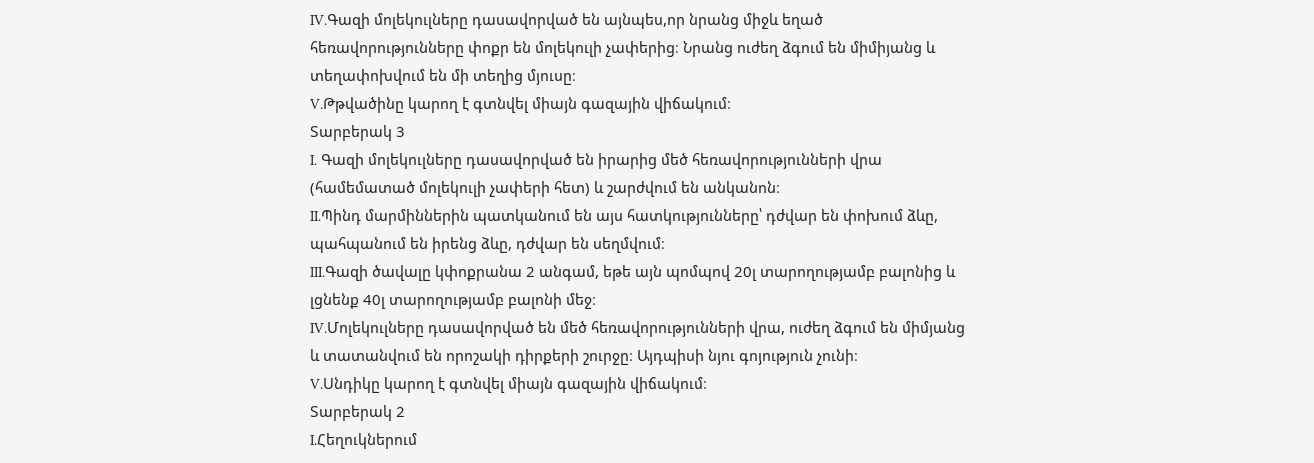IV.Գազի մոլեկուլները դասավորված են այնպես,որ նրանց միջև եղած հեռավորությունները փոքր են մոլեկուլի չափերից։ Նրանց ուժեղ ձգում են միմիյանց և տեղափոխվում են մի տեղից մյուսը։
V.Թթվածինը կարող է գտնվել միայն գազային վիճակում։
Տարբերակ 3
I. Գազի մոլեկուլները դասավորված են իրարից մեծ հեռավորությունների վրա (համեմատած մոլեկուլի չափերի հետ) և շարժվում են անկանոն։
II.Պինդ մարմիններին պատկանում են այս հատկությունները՝ դժվար են փոխում ձևը, պահպանում են իրենց ձևը, դժվար են սեղմվում։
III.Գազի ծավալը կփոքրանա 2 անգամ, եթե այն պոմպով 20լ տարողությամբ բալոնից և լցնենք 40լ տարողությամբ բալոնի մեջ։
IV.Մոլեկուլները դասավորված են մեծ հեռավորությունների վրա, ուժեղ ձգում են միմյանց և տատանվում են որոշակի դիրքերի շուրջը։ Այդպիսի նյու գոյություն չունի։
V.Սնդիկը կարող է գտնվել միայն գազային վիճակում։
Տարբերակ 2
I.Հեղուկներում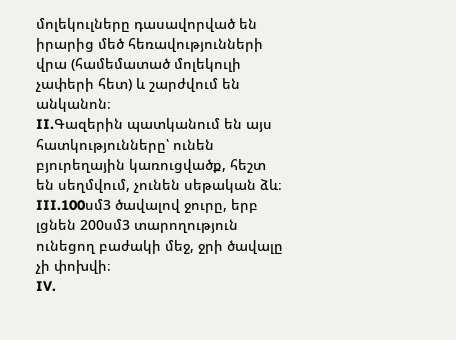մոլեկուլները դասավորված են իրարից մեծ հեռավությունների վրա (համեմատած մոլեկուլի չափերի հետ) և շարժվում են անկանոն։
II.Գազերին պատկանում են այս հատկությունները՝ ունեն բյուրեղային կառուցվածք, հեշտ են սեղմվում, չունեն սեթական ձև։
III.100սմ3 ծավալով ջուրը, երբ լցնեն 200սմ3 տարողություն ունեցող բաժակի մեջ, ջրի ծավալը չի փոխվի։
IV.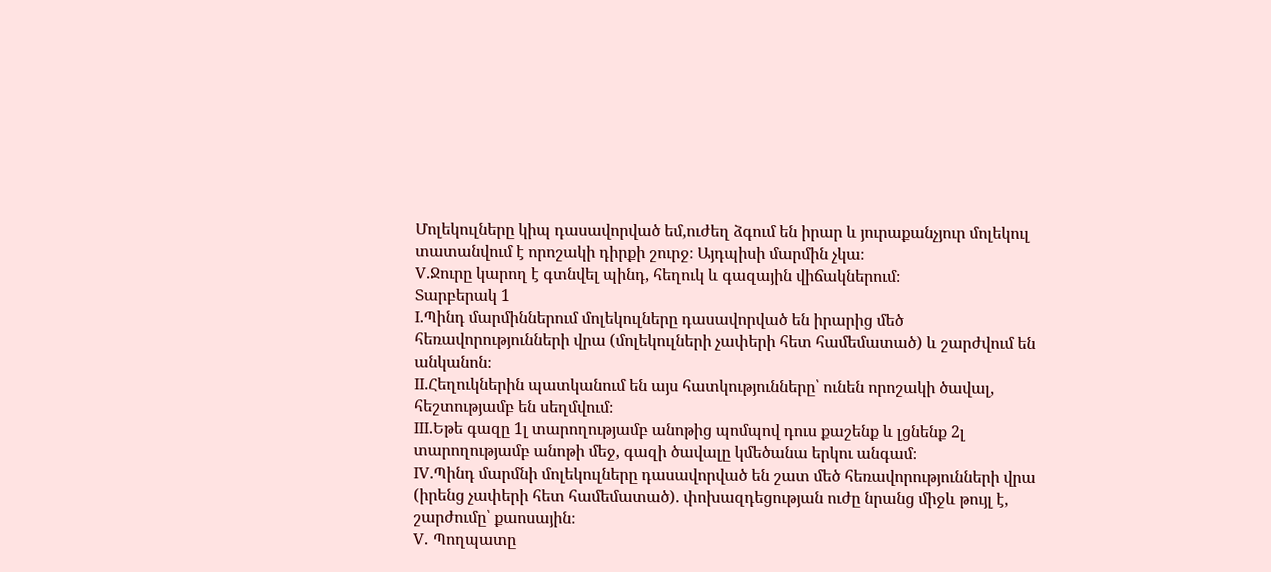Մոլեկուլները կիպ դասավորված եմ,ուժեղ ձգում են իրար և յուրաքանչյուր մոլեկուլ տատանվում է որոշակի դիրքի շուրջ։ Այդպիսի մարմին չկա։
V.Ջուրը կարող է գտնվել պինդ, հեղուկ և գազային վիճակներում։
Տարբերակ 1
I.Պինդ մարմիններում մոլեկուլները դասավորված են իրարից մեծ հեռավորությունների վրա (մոլեկուլների չափերի հետ համեմատած) և շարժվում են անկանոն։
II.Հեղուկներին պատկանում են այս հատկությունները՝ ունեն որոշակի ծավալ, հեշտությամբ են սեղմվում։
III.Եթե գազը 1լ տարողությամբ անոթից պոմպով դուս քաշենք և լցնենք 2լ տարողությամբ անոթի մեջ, գազի ծավալը կմեծանա երկու անգամ։
IV.Պինդ մարմնի մոլեկուլները դասավորված են շատ մեծ հեռավորությունների վրա (իրենց չափերի հետ համեմատած). փոխազդեցության ուժը նրանց միջև թույլ է, շարժումը՝ քաոսային։
V. Պողպատը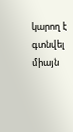կարող է գտնվել միայն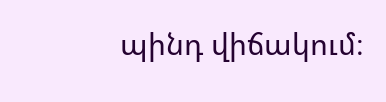պինդ վիճակում։